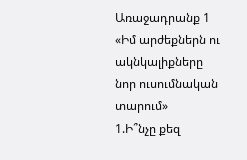Առաջադրանք 1
«Իմ արժեքներն ու ակնկալիքները նոր ուսումնական տարում»
1.Ի՞նչը քեզ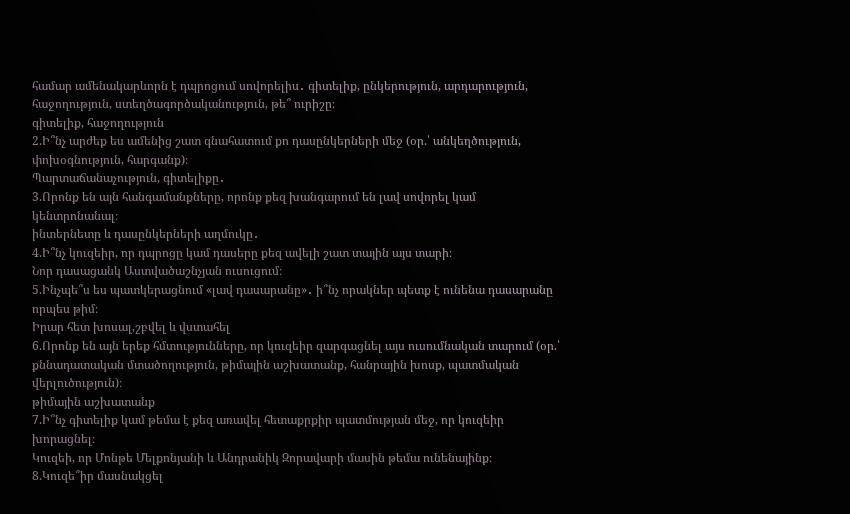համար ամենակարևորն է դպրոցում սովորելիս․ գիտելիք, ընկերություն, արդարություն, հաջողություն, ստեղծագործականություն, թե՞ ուրիշը։
գիտելիք, հաջողություն
2.Ի՞նչ արժեք ես ամենից շատ գնահատում քո դասընկերների մեջ (օր.՝ անկեղծություն, փոխօգնություն, հարգանք)։
Պարտաճանաչություն, գիտելիքը․
3.Որոնք են այն հանգամանքները, որոնք քեզ խանգարում են լավ սովորել կամ կենտրոնանալ։
ինտերնետը և դասընկերների աղմուկը․
4.Ի՞նչ կուզեիր, որ դպրոցը կամ դասերը քեզ ավելի շատ տային այս տարի։
Նոր դասացանկ Աստվածաշնչյան ուսուցում։
5.Ինչպե՞ս ես պատկերացնում «լավ դասարանը»․ ի՞նչ որակներ պետք է ունենա դասարանը որպես թիմ։
Իրար հետ խոսալ,շբվել և վստահել
6.Որոնք են այն երեք հմտությունները, որ կուզեիր զարգացնել այս ուսումնական տարում (օր.՝ քննադատական մտածողություն, թիմային աշխատանք, հանրային խոսք, պատմական վերլուծություն)։
թիմային աշխատանք
7.Ի՞նչ գիտելիք կամ թեմա է քեզ առավել հետաքրքիր պատմության մեջ, որ կուզեիր խորացնել։
Կուզեի, որ Մոնթե Մելքոնյանի և Անդրանիկ Զորավարի մասին թեմա ունենայինք։
8.Կուզե՞իր մասնակցել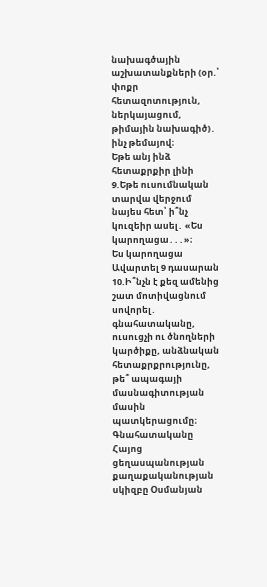նախագծային աշխատանքների (օր.՝ փոքր հետազոտություն, ներկայացում, թիմային նախագիծ)․ ինչ թեմայով։
Եթե անյ ինձ հետաքրքիր լինի
9.Եթե ուսումնական տարվա վերջում նայես հետ՝ ի՞նչ կուզեիր ասել․ «Ես կարողացա․․․»։
Ես կարողացա Ավարտել 9 դասարան
10.Ի՞նչն է քեզ ամենից շատ մոտիվացնում սովորել․ գնահատականը, ուսուցչի ու ծնողների կարծիքը, անձնական հետաքրքրությունը, թե՞ ապագայի մասնագիտության մասին պատկերացումը։
Գնահատականը
Հայոց ցեղասպանության քաղաքականության սկիզբը Օսմանյան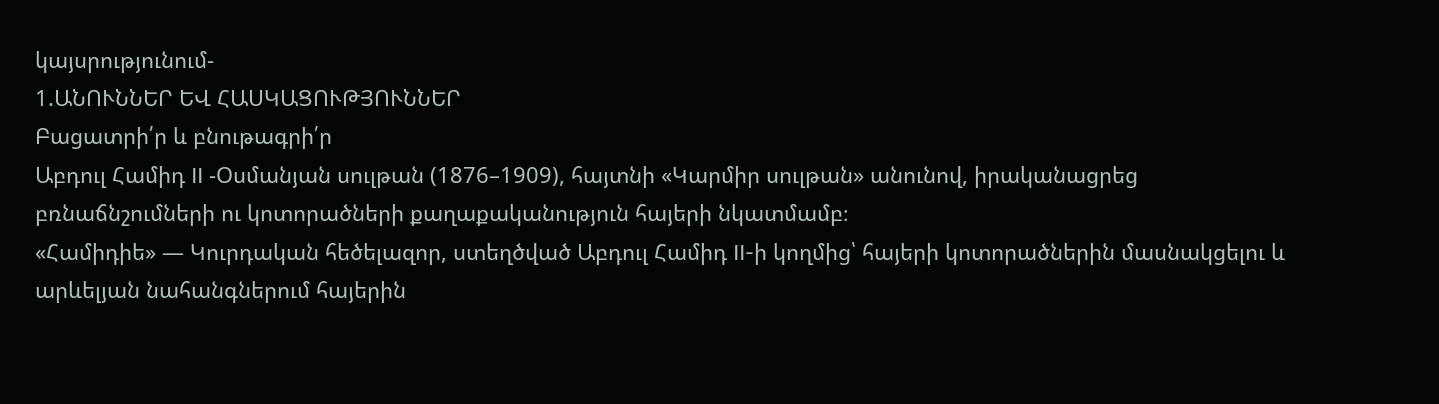կայսրությունում-
1.ԱՆՈՒՆՆԵՐ ԵՎ ՀԱՍԿԱՑՈՒԹՅՈՒՆՆԵՐ
Բացատրի՛ր և բնութագրի՛ր
Աբդուլ Համիդ II -Օսմանյան սուլթան (1876–1909), հայտնի «Կարմիր սուլթան» անունով, իրականացրեց բռնաճնշումների ու կոտորածների քաղաքականություն հայերի նկատմամբ։
«Համիդիե» — Կուրդական հեծելազոր, ստեղծված Աբդուլ Համիդ II-ի կողմից՝ հայերի կոտորածներին մասնակցելու և արևելյան նահանգներում հայերին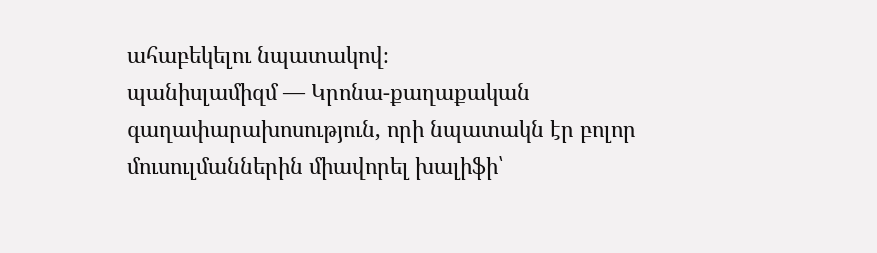ահաբեկելու նպատակով։
պանիսլամիզմ — Կրոնա-քաղաքական գաղափարախոսություն, որի նպատակն էր բոլոր մուսուլմաններին միավորել խալիֆի՝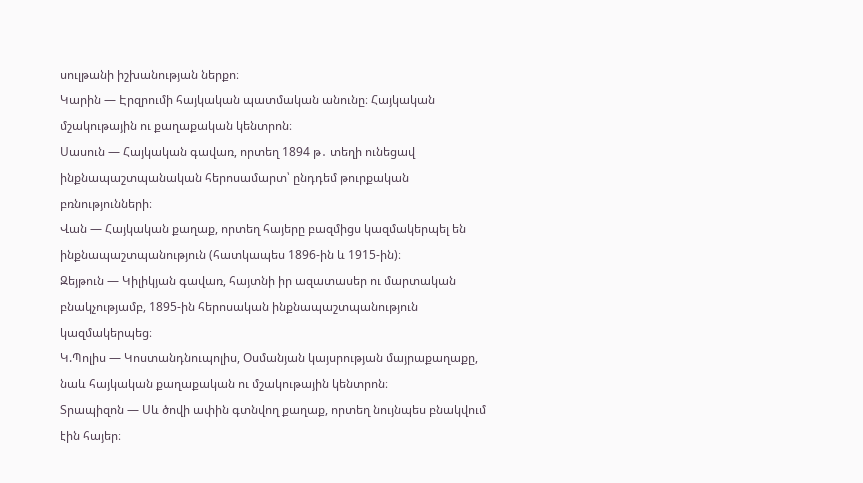սուլթանի իշխանության ներքո։
Կարին — Էրզրումի հայկական պատմական անունը։ Հայկական մշակութային ու քաղաքական կենտրոն։
Սասուն — Հայկական գավառ, որտեղ 1894 թ․ տեղի ունեցավ ինքնապաշտպանական հերոսամարտ՝ ընդդեմ թուրքական բռնությունների։
Վան — Հայկական քաղաք, որտեղ հայերը բազմիցս կազմակերպել են ինքնապաշտպանություն (հատկապես 1896-ին և 1915-ին)։
Զեյթուն — Կիլիկյան գավառ, հայտնի իր ազատասեր ու մարտական բնակչությամբ, 1895-ին հերոսական ինքնապաշտպանություն կազմակերպեց։
Կ.Պոլիս — Կոստանդնուպոլիս, Օսմանյան կայսրության մայրաքաղաքը, նաև հայկական քաղաքական ու մշակութային կենտրոն։
Տրապիզոն — Սև ծովի ափին գտնվող քաղաք, որտեղ նույնպես բնակվում էին հայեր։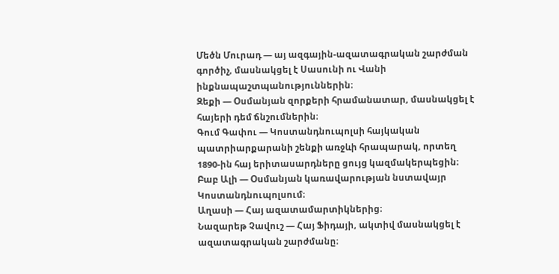Մեծն Մուրադ — այ ազգային-ազատագրական շարժման գործիչ, մասնակցել է Սասունի ու Վանի ինքնապաշտպանություններին։
Զեքի — Օսմանյան զորքերի հրամանատար, մասնակցել է հայերի դեմ ճնշումներին։
Գում Գափու — Կոստանդնուպոլսի հայկական պատրիարքարանի շենքի առջևի հրապարակ, որտեղ 1890-ին հայ երիտասարդները ցույց կազմակերպեցին։
Բաբ Ալի — Օսմանյան կառավարության նստավայր Կոստանդնուպոլսում։
Աղասի — Հայ ազատամարտիկներից։
Նազարեթ Չավուշ — Հայ Ֆիդայի, ակտիվ մասնակցել է ազատագրական շարժմանը։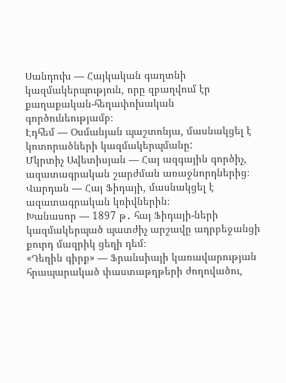Սանդուխ — Հայկական գաղտնի կազմակերպություն, որը զբաղվում էր քաղաքական-հեղափոխական գործունեությամբ։
Էդհեմ — Օսմանյան պաշտոնյա, մասնակցել է կոտորածների կազմակերպմանը:
Մկրտիչ Ավետիսյան — Հայ ազգային գործիչ, ազատագրական շարժման առաջնորդներից։
Վարդան — Հայ Ֆիդայի, մասնակցել է ազատագրական կռիվներին։
Խանասոր — 1897 թ․ հայ Ֆիդայի-ների կազմակերպած պատժիչ արշավը ադրբեջանցի քուրդ մազրիկ ցեղի դեմ։
«Դեղին գիրք» — Ֆրանսիայի կառավարության հրապարակած փաստաթղթերի ժողովածու,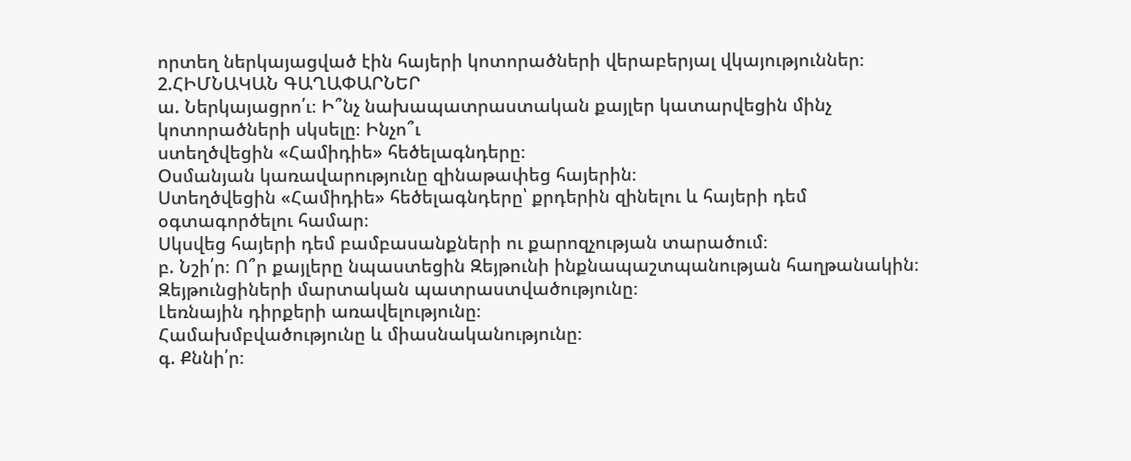որտեղ ներկայացված էին հայերի կոտորածների վերաբերյալ վկայություններ։
2.ՀԻՄՆԱԿԱՆ ԳԱՂԱՓԱՐՆԵՐ
ա. Ներկայացրո՛ւ։ Ի՞նչ նախապատրաստական քայլեր կատարվեցին մինչ կոտորածների սկսելը։ Ինչո՞ւ
ստեղծվեցին «Համիդիե» հեծելագնդերը։
Օսմանյան կառավարությունը զինաթափեց հայերին։
Ստեղծվեցին «Համիդիե» հեծելագնդերը՝ քրդերին զինելու և հայերի դեմ օգտագործելու համար։
Սկսվեց հայերի դեմ բամբասանքների ու քարոզչության տարածում։
բ. Նշի՛ր։ Ո՞ր քայլերը նպաստեցին Զեյթունի ինքնապաշտպանության հաղթանակին։
Զեյթունցիների մարտական պատրաստվածությունը։
Լեռնային դիրքերի առավելությունը։
Համախմբվածությունը և միասնականությունը։
գ. Քննի՛ր։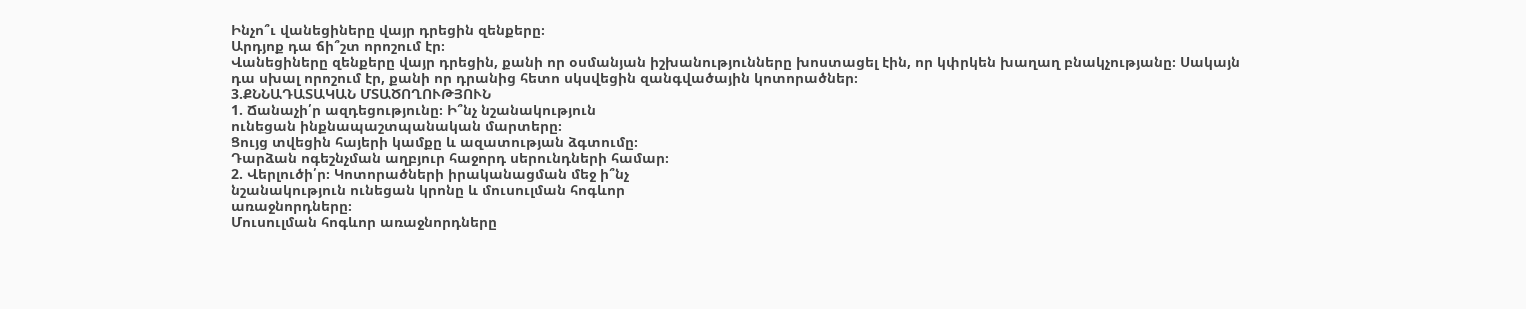Ինչո՞ւ վանեցիները վայր դրեցին զենքերը։
Արդյոք դա ճի՞շտ որոշում էր։
Վանեցիները զենքերը վայր դրեցին, քանի որ օսմանյան իշխանությունները խոստացել էին, որ կփրկեն խաղաղ բնակչությանը։ Սակայն դա սխալ որոշում էր, քանի որ դրանից հետո սկսվեցին զանգվածային կոտորածներ։
3.ՔՆՆԱԴԱՏԱԿԱՆ ՄՏԱԾՈՂՈՒԹՅՈՒՆ
1. Ճանաչի՛ր ազդեցությունը։ Ի՞նչ նշանակություն
ունեցան ինքնապաշտպանական մարտերը։
Ցույց տվեցին հայերի կամքը և ազատության ձգտումը։
Դարձան ոգեշնչման աղբյուր հաջորդ սերունդների համար։
2. Վերլուծի՛ր։ Կոտորածների իրականացման մեջ ի՞նչ
նշանակություն ունեցան կրոնը և մուսուլման հոգևոր
առաջնորդները։
Մուսուլման հոգևոր առաջնորդները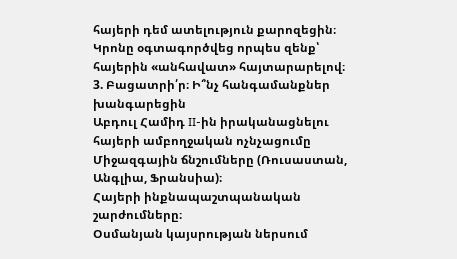հայերի դեմ ատելություն քարոզեցին։
Կրոնը օգտագործվեց որպես զենք՝ հայերին «անհավատ» հայտարարելով։
3. Բացատրի՛ր։ Ի՞նչ հանգամանքներ խանգարեցին
Աբդուլ Համիդ II-ին իրականացնելու հայերի ամբողջական ոչնչացումը
Միջազգային ճնշումները (Ռուսաստան, Անգլիա, Ֆրանսիա)։
Հայերի ինքնապաշտպանական շարժումները։
Օսմանյան կայսրության ներսում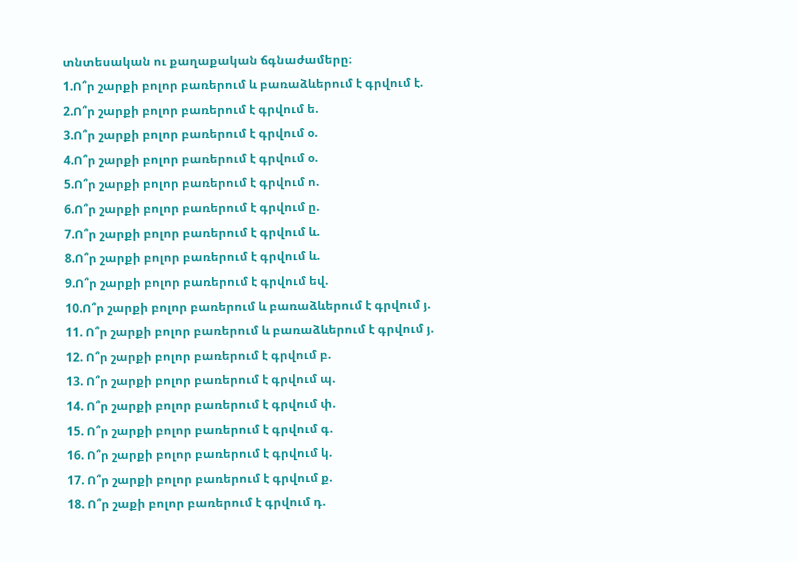տնտեսական ու քաղաքական ճգնաժամերը։
1.Ո՞ր շարքի բոլոր բառերում և բառաձևերում է գրվում է.
2.Ո՞ր շարքի բոլոր բառերում է գրվում ե.
3.Ո՞ր շարքի բոլոր բառերում է գրվում օ.
4.Ո՞ր շարքի բոլոր բառերում է գրվում օ.
5.Ո՞ր շարքի բոլոր բառերում է գրվում ո.
6.Ո՞ր շարքի բոլոր բառերում է գրվում ը.
7.Ո՞ր շարքի բոլոր բառերում է գրվում և.
8.Ո՞ր շարքի բոլոր բառերում է գրվում և.
9.Ո՞ր շարքի բոլոր բառերում է գրվում եվ.
10.Ո՞ր շարքի բոլոր բառերում և բառաձևերում է գրվում յ.
11. Ո՞ր շարքի բոլոր բառերում և բառաձևերում է գրվում յ.
12. Ո՞ր շարքի բոլոր բառերում է գրվում բ.
13. Ո՞ր շարքի բոլոր բառերում է գրվում պ.
14. Ո՞ր շարքի բոլոր բառերում է գրվում փ.
15. Ո՞ր շարքի բոլոր բառերում է գրվում գ.
16. Ո՞ր շարքի բոլոր բառերում է գրվում կ.
17. Ո՞ր շարքի բոլոր բառերում է գրվում ք.
18. Ո՞ր շաքի բոլոր բառերում է գրվում դ.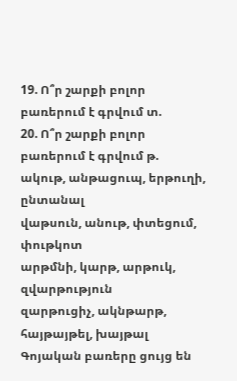19. Ո՞ր շարքի բոլոր բառերում է գրվում տ.
20. Ո՞ր շարքի բոլոր բառերում է գրվում թ.
ակութ, անթացուպ, երթուղի, ընտանալ
վաթսուն, անութ, փտեցում, փութկոտ
արթմնի, կարթ, արթուկ, զվարթություն
զարթուցիչ, ակնթարթ, հայթայթել, խայթալ
Գոյական բառերը ցույց են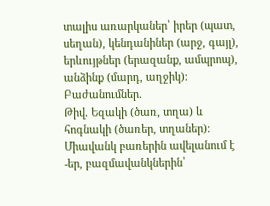տալիս առարկաներ՝ իրեր (պատ, սեղան), կենդանիներ (արջ, գայլ), երևույթներ (երազանք, ամպրոպ), անձինք (մարդ, աղջիկ)։
Բաժանումներ.
Թիվ. Եզակի (ծառ, տղա) և հոգնակի (ծառեր, տղաներ)։ Միավանկ բառերին ավելանում է -եր, բազմավանկներին՝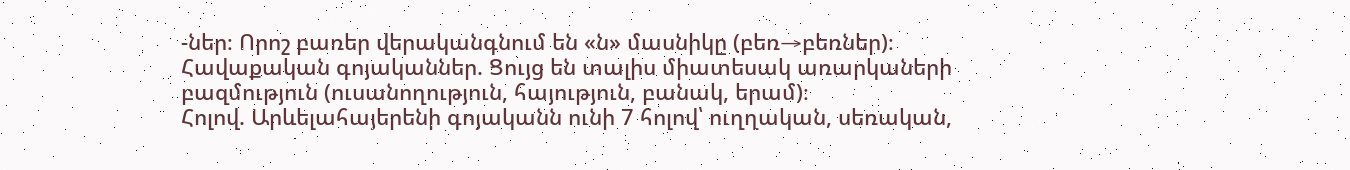-ներ։ Որոշ բառեր վերականգնում են «ն» մասնիկը (բեռ→բեռներ)։
Հավաքական գոյականներ. Ցույց են տալիս միատեսակ առարկաների բազմություն (ուսանողություն, հայություն, բանակ, երամ)։
Հոլով. Արևելահայերենի գոյականն ունի 7 հոլով՝ ուղղական, սեռական,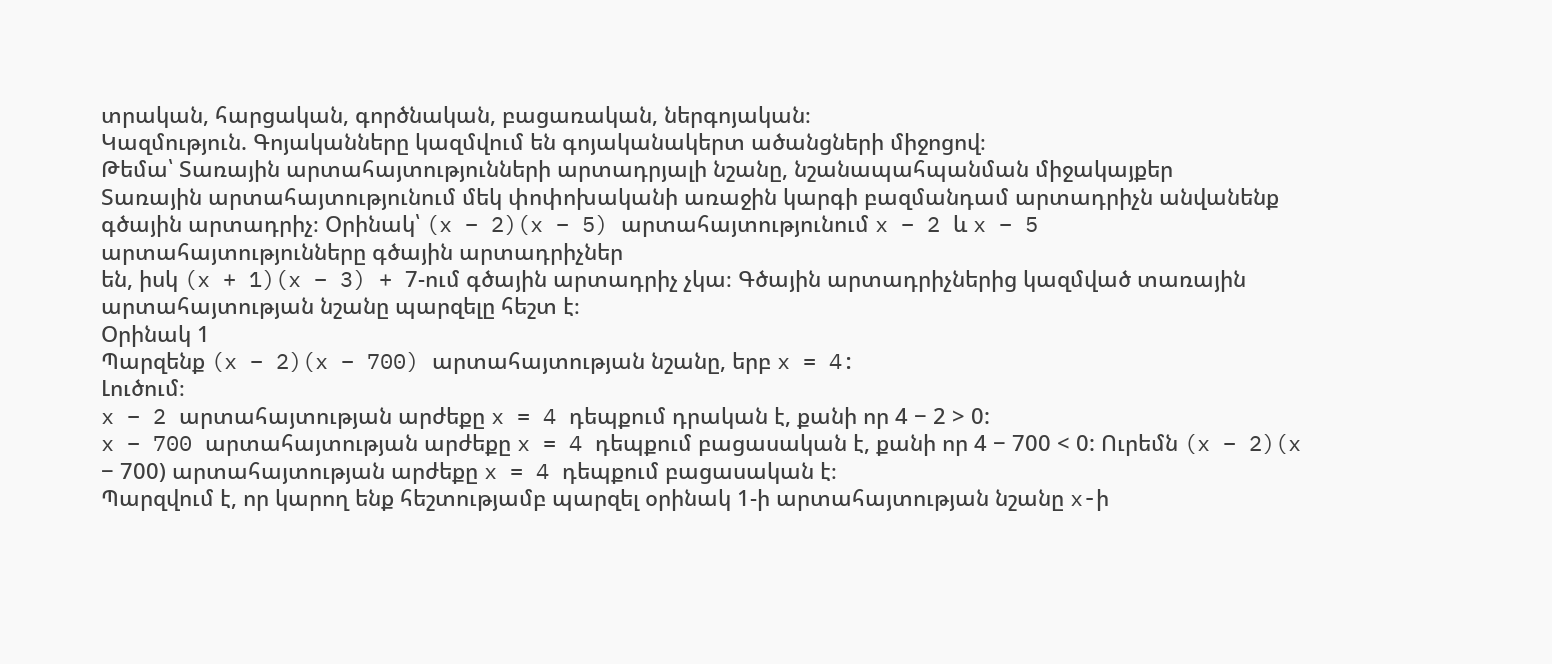տրական, հարցական, գործնական, բացառական, ներգոյական։
Կազմություն. Գոյականները կազմվում են գոյականակերտ ածանցների միջոցով։
Թեմա՝ Տառային արտահայտությունների արտադրյալի նշանը, նշանապահպանման միջակայքեր
Տառային արտահայտությունում մեկ փոփոխականի առաջին կարգի բազմանդամ արտադրիչն անվանենք գծային արտադրիչ։ Օրինակ՝ (x − 2)(x − 5) արտահայտությունում x − 2 և x − 5 արտահայտությունները գծային արտադրիչներ
են, իսկ (x + 1)(x − 3) + 7-ում գծային արտադրիչ չկա։ Գծային արտադրիչներից կազմված տառային արտահայտության նշանը պարզելը հեշտ է։
Օրինակ 1
Պարզենք (x − 2)(x − 700) արտահայտության նշանը, երբ x = 4:
Լուծում։
x − 2 արտահայտության արժեքը x = 4 դեպքում դրական է, քանի որ 4 − 2 > 0:
x − 700 արտահայտության արժեքը x = 4 դեպքում բացասական է, քանի որ 4 − 700 < 0: Ուրեմն (x − 2)(x − 700) արտահայտության արժեքը x = 4 դեպքում բացասական է։
Պարզվում է, որ կարող ենք հեշտությամբ պարզել օրինակ 1-ի արտահայտության նշանը x-ի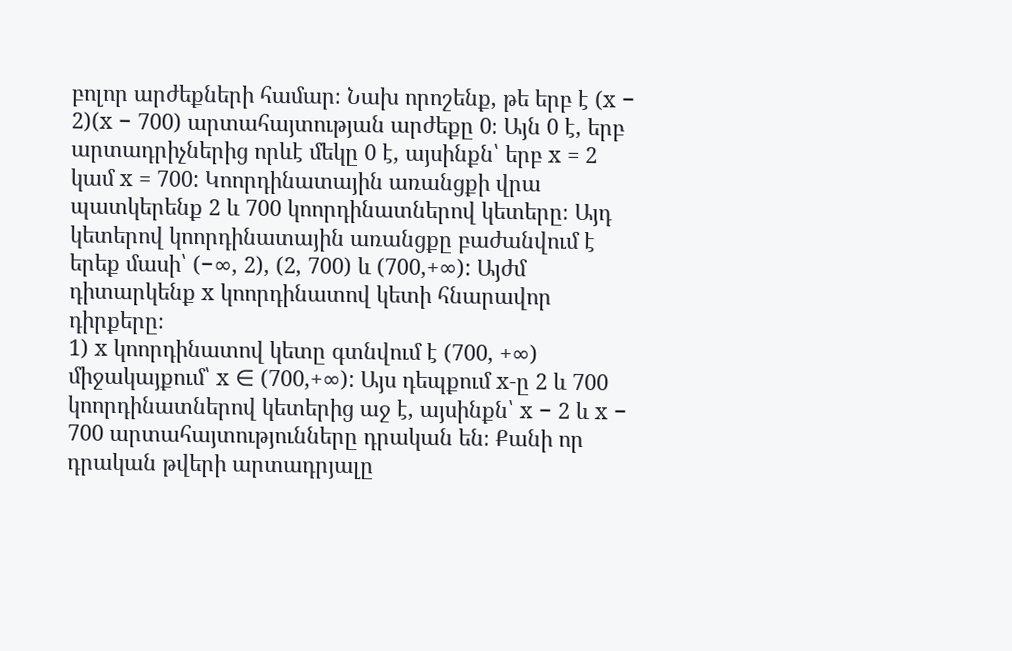բոլոր արժեքների համար։ Նախ որոշենք, թե երբ է (x − 2)(x − 700) արտահայտության արժեքը 0։ Այն 0 է, երբ արտադրիչներից որևէ մեկը 0 է, այսինքն՝ երբ x = 2 կամ x = 700: Կոորդինատային առանցքի վրա պատկերենք 2 և 700 կոորդինատներով կետերը։ Այդ կետերով կոորդինատային առանցքը բաժանվում է երեք մասի՝ (−∞, 2), (2, 700) և (700,+∞): Այժմ դիտարկենք x կոորդինատով կետի հնարավոր դիրքերը։
1) x կոորդինատով կետը գտնվում է (700, +∞) միջակայքում՝ x ∈ (700,+∞): Այս դեպքում x-ը 2 և 700 կոորդինատներով կետերից աջ է, այսինքն՝ x − 2 և x − 700 արտահայտությունները դրական են։ Քանի որ դրական թվերի արտադրյալը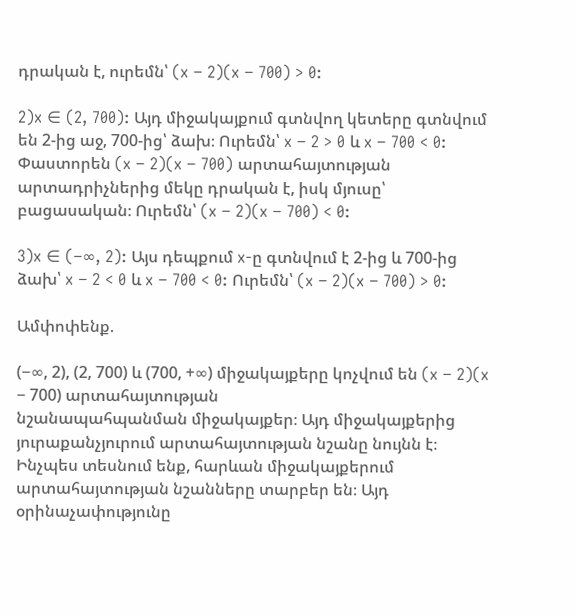դրական է, ուրեմն՝ (x − 2)(x − 700) > 0:

2)x ∈ (2, 700): Այդ միջակայքում գտնվող կետերը գտնվում են 2-ից աջ, 700-ից՝ ձախ։ Ուրեմն՝ x − 2 > 0 և x − 700 < 0: Փաստորեն (x − 2)(x − 700) արտահայտության արտադրիչներից մեկը դրական է, իսկ մյուսը՝ բացասական։ Ուրեմն՝ (x − 2)(x − 700) < 0:

3)x ∈ (−∞, 2): Այս դեպքում x-ը գտնվում է 2-ից և 700-ից ձախ՝ x − 2 < 0 և x − 700 < 0: Ուրեմն՝ (x − 2)(x − 700) > 0:

Ամփոփենք.

(−∞, 2), (2, 700) և (700, +∞) միջակայքերը կոչվում են (x − 2)(x − 700) արտահայտության
նշանապահպանման միջակայքեր։ Այդ միջակայքերից յուրաքանչյուրում արտահայտության նշանը նույնն է։ Ինչպես տեսնում ենք, հարևան միջակայքերում արտահայտության նշանները տարբեր են։ Այդ օրինաչափությունը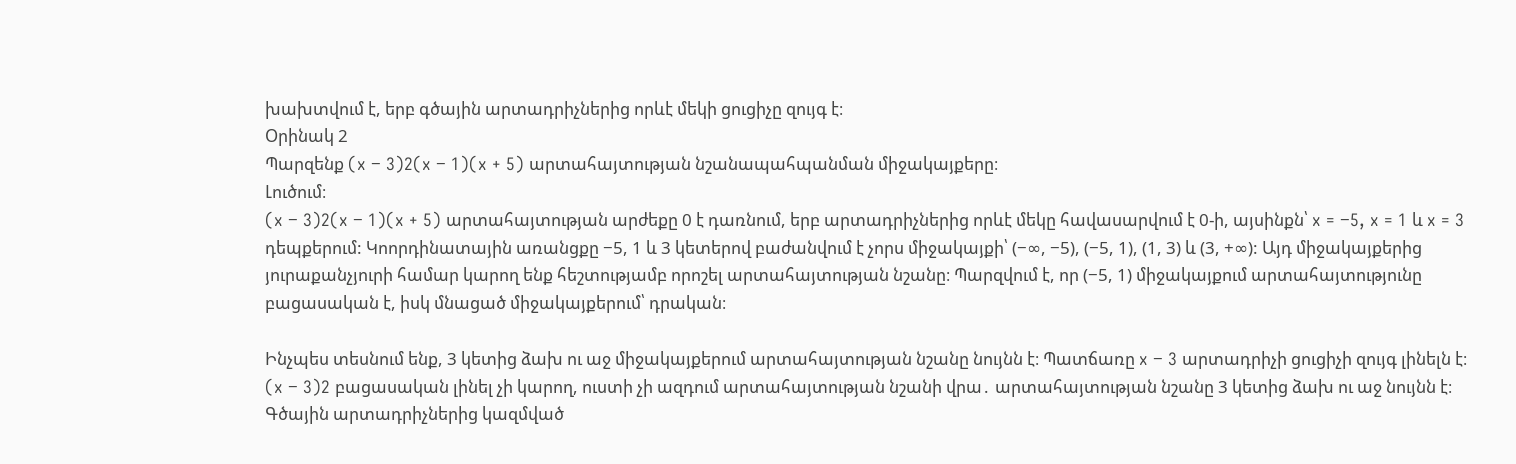խախտվում է, երբ գծային արտադրիչներից որևէ մեկի ցուցիչը զույգ է։
Օրինակ 2
Պարզենք (x − 3)2(x − 1)(x + 5) արտահայտության նշանապահպանման միջակայքերը։
Լուծում։
(x − 3)2(x − 1)(x + 5) արտահայտության արժեքը 0 է դառնում, երբ արտադրիչներից որևէ մեկը հավասարվում է 0-ի, այսինքն՝ x = −5, x = 1 և x = 3 դեպքերում: Կոորդինատային առանցքը −5, 1 և 3 կետերով բաժանվում է չորս միջակայքի՝ (−∞, −5), (−5, 1), (1, 3) և (3, +∞): Այդ միջակայքերից յուրաքանչյուրի համար կարող ենք հեշտությամբ որոշել արտահայտության նշանը։ Պարզվում է, որ (−5, 1) միջակայքում արտահայտությունը բացասական է, իսկ մնացած միջակայքերում՝ դրական։

Ինչպես տեսնում ենք, 3 կետից ձախ ու աջ միջակայքերում արտահայտության նշանը նույնն է։ Պատճառը x − 3 արտադրիչի ցուցիչի զույգ լինելն է։ (x − 3)2 բացասական լինել չի կարող, ուստի չի ազդում արտահայտության նշանի վրա․ արտահայտության նշանը 3 կետից ձախ ու աջ նույնն է։ Գծային արտադրիչներից կազմված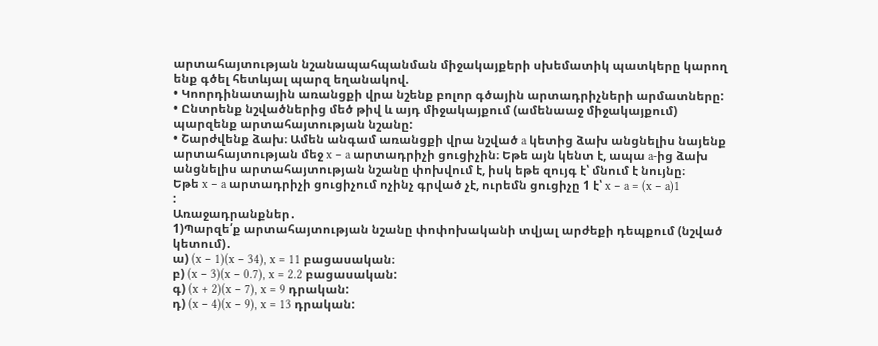արտահայտության նշանապահպանման միջակայքերի սխեմատիկ պատկերը կարող ենք գծել հետևյալ պարզ եղանակով.
• Կոորդինատային առանցքի վրա նշենք բոլոր գծային արտադրիչների արմատները:
• Ընտրենք նշվածներից մեծ թիվ և այդ միջակայքում (ամենաաջ միջակայքում) պարզենք արտահայտության նշանը:
• Շարժվենք ձախ։ Ամեն անգամ առանցքի վրա նշված a կետից ձախ անցնելիս նայենք արտահայտության մեջ x − a արտադրիչի ցուցիչին։ Եթե այն կենտ է, ապա a-ից ձախ անցնելիս արտահայտության նշանը փոխվում է, իսկ եթե զույգ է՝ մնում է նույնը։
Եթե x − a արտադրիչի ցուցիչում ոչինչ գրված չէ, ուրեմն ցուցիչը 1 է՝ x − a = (x − a)1
:
Առաջադրանքներ․
1)Պարզե՛ք արտահայտության նշանը փոփոխականի տվյալ արժեքի դեպքում (նշված կետում)․
ա) (x − 1)(x − 34), x = 11 բացասական։
բ) (x − 3)(x − 0.7), x = 2.2 բացասական:
գ) (x + 2)(x − 7), x = 9 դրական:
դ) (x − 4)(x − 9), x = 13 դրական: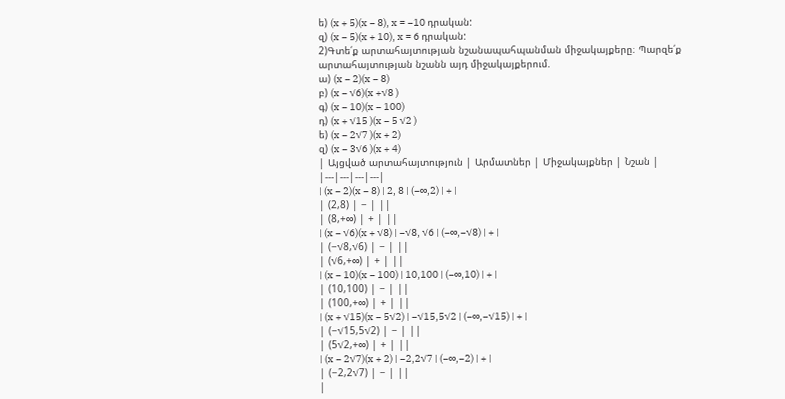ե) (x + 5)(x − 8), x = −10 դրական:
զ) (x − 5)(x + 10), x = 6 դրական:
2)Գտե՛ք արտահայտության նշանապահպանման միջակայքերը։ Պարզե՛ք արտահայտության նշանն այդ միջակայքերում.
ա) (x − 2)(x − 8)
բ) (x − √6)(x +√8 )
գ) (x − 10)(x − 100)
դ) (x + √15 )(x − 5 √2 )
ե) (x − 2√7 )(x + 2)
զ) (x − 3√6 )(x + 4)
| Այցված արտահայտություն | Արմատներ | Միջակայքներ | Նշան |
|---|---|---|---|
| (x − 2)(x − 8) | 2, 8 | (−∞,2) | + |
| (2,8) | − | ||
| (8,+∞) | + | ||
| (x − √6)(x + √8) | −√8, √6 | (−∞,−√8) | + |
| (−√8,√6) | − | ||
| (√6,+∞) | + | ||
| (x − 10)(x − 100) | 10,100 | (−∞,10) | + |
| (10,100) | − | ||
| (100,+∞) | + | ||
| (x + √15)(x − 5√2) | −√15,5√2 | (−∞,−√15) | + |
| (−√15,5√2) | − | ||
| (5√2,+∞) | + | ||
| (x − 2√7)(x + 2) | −2,2√7 | (−∞,−2) | + |
| (−2,2√7) | − | ||
|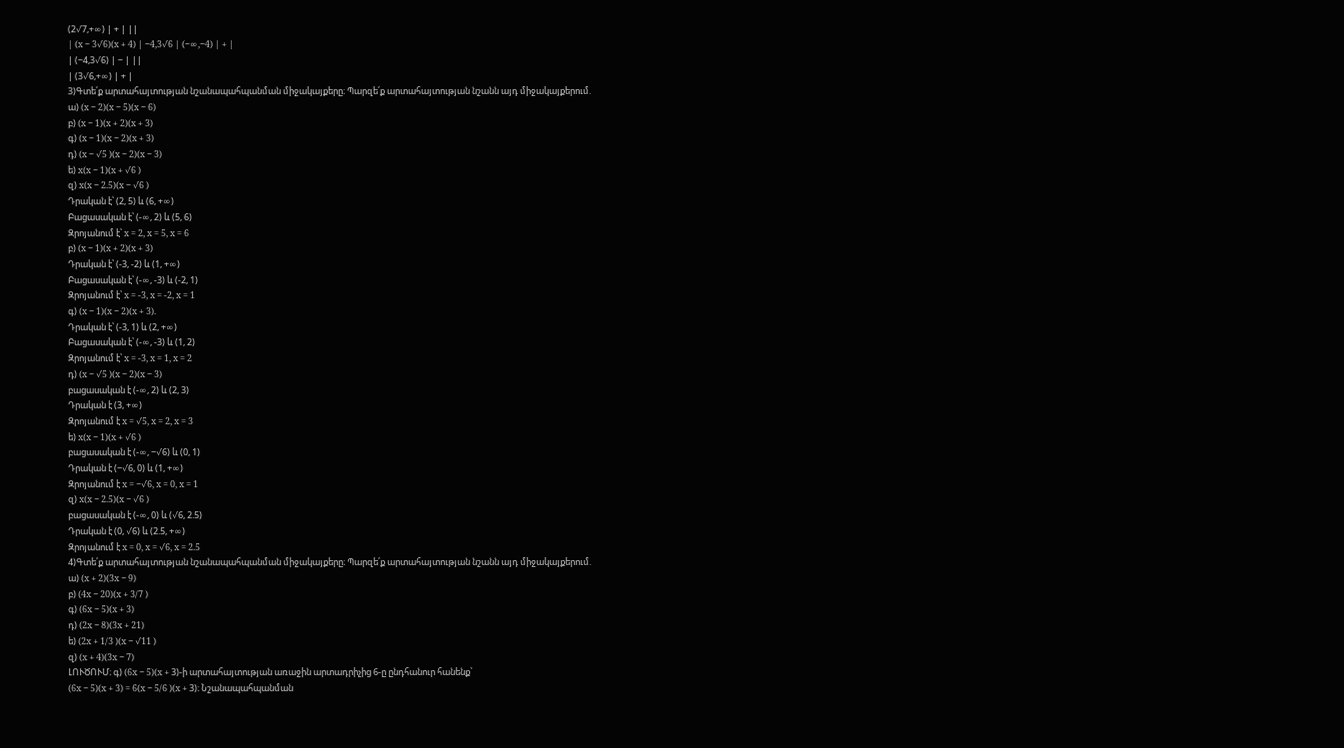(2√7,+∞) | + | ||
| (x − 3√6)(x + 4) | −4,3√6 | (−∞,−4) | + |
| (−4,3√6) | − | ||
| (3√6,+∞) | + |
3)Գտե՛ք արտահայտության նշանապահպանման միջակայքերը։ Պարզե՛ք արտահայտության նշանն այդ միջակայքերում.
ա) (x − 2)(x − 5)(x − 6)
բ) (x − 1)(x + 2)(x + 3)
գ) (x − 1)(x − 2)(x + 3)
դ) (x − √5 )(x − 2)(x − 3)
ե) x(x − 1)(x + √6 )
զ) x(x − 2.5)(x − √6 )
Դրական է՝ (2, 5) և (6, +∞)
Բացասական է՝ (-∞, 2) և (5, 6)
Զրոյանում է՝ x = 2, x = 5, x = 6
բ) (x − 1)(x + 2)(x + 3)
Դրական է՝ (-3, -2) և (1, +∞)
Բացասական է՝ (-∞, -3) և (-2, 1)
Զրոյանում է՝ x = -3, x = -2, x = 1
գ) (x − 1)(x − 2)(x + 3).
Դրական է՝ (-3, 1) և (2, +∞)
Բացասական է՝ (-∞, -3) և (1, 2)
Զրոյանում է՝ x = -3, x = 1, x = 2
դ) (x − √5 )(x − 2)(x − 3)
բացասական է (-∞, 2) և (2, 3)
Դրական է (3, +∞)
Զրոյանում է x = √5, x = 2, x = 3
ե) x(x − 1)(x + √6 )
բացասական է (-∞, −√6) և (0, 1)
Դրական է (−√6, 0) և (1, +∞)
Զրոյանում է x = −√6, x = 0, x = 1
զ) x(x − 2.5)(x − √6 )
բացասական է (-∞, 0) և (√6, 2.5)
Դրական է (0, √6) և (2.5, +∞)
Զրոյանում է x = 0, x = √6, x = 2.5
4)Գտե՛ք արտահայտության նշանապահպանման միջակայքերը։ Պարզե՛ք արտահայտության նշանն այդ միջակայքերում.
ա) (x + 2)(3x − 9)
բ) (4x − 20)(x + 3/7 )
գ) (6x − 5)(x + 3)
դ) (2x − 8)(3x + 21)
ե) (2x + 1/3 )(x − √11 )
զ) (x + 4)(3x − 7)
ԼՈՒԾՈՒՄ։ գ) (6x − 5)(x + 3)-ի արտահայտության առաջին արտադրիչից 6-ը ընդհանուր հանենք՝
(6x − 5)(x + 3) = 6(x − 5/6 )(x + 3)։ Նշանապահպանման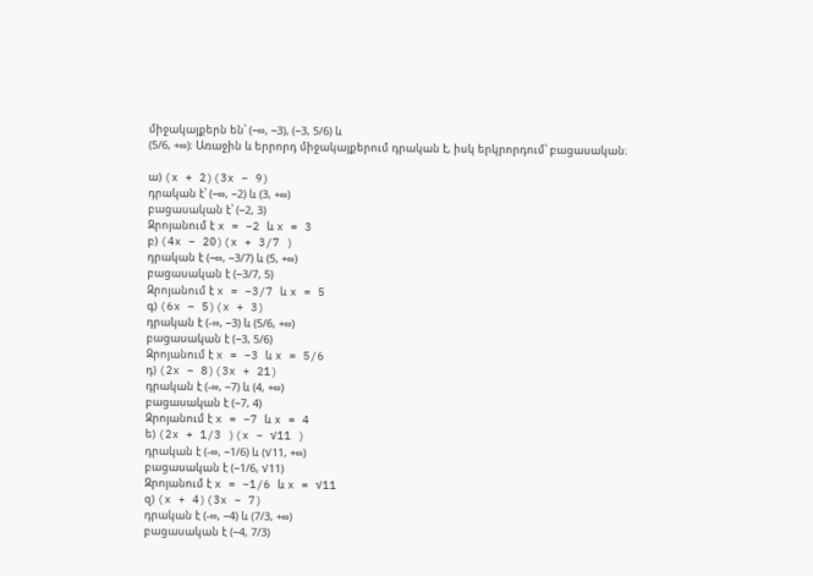միջակայքերն են՝ (−∞, −3), (−3, 5/6) և
(5/6, +∞)։ Առաջին և երրորդ միջակայքերում դրական է, իսկ երկրորդում՝ բացասական։

ա) (x + 2)(3x − 9)
դրական է՝ (−∞, −2) և (3, +∞)
բացասական է՝ (−2, 3)
Զրոյանում է x = −2 և x = 3
բ) (4x − 20)(x + 3/7 )
դրական է (−∞, −3/7) և (5, +∞)
բացասական է (−3/7, 5)
Զրոյանում է x = −3/7 և x = 5
գ) (6x − 5)(x + 3)
դրական է (-∞, −3) և (5/6, +∞)
բացասական է (−3, 5/6)
Զրոյանում է x = −3 և x = 5/6
դ) (2x − 8)(3x + 21)
դրական է (-∞, −7) և (4, +∞)
բացասական է (−7, 4)
Զրոյանում է x = −7 և x = 4
ե) (2x + 1/3 )(x − √11 )
դրական է (-∞, −1/6) և (√11, +∞)
բացասական է (−1/6, √11)
Զրոյանում է x = −1/6 և x = √11
զ) (x + 4)(3x − 7)
դրական է (-∞, −4) և (7/3, +∞)
բացասական է (−4, 7/3)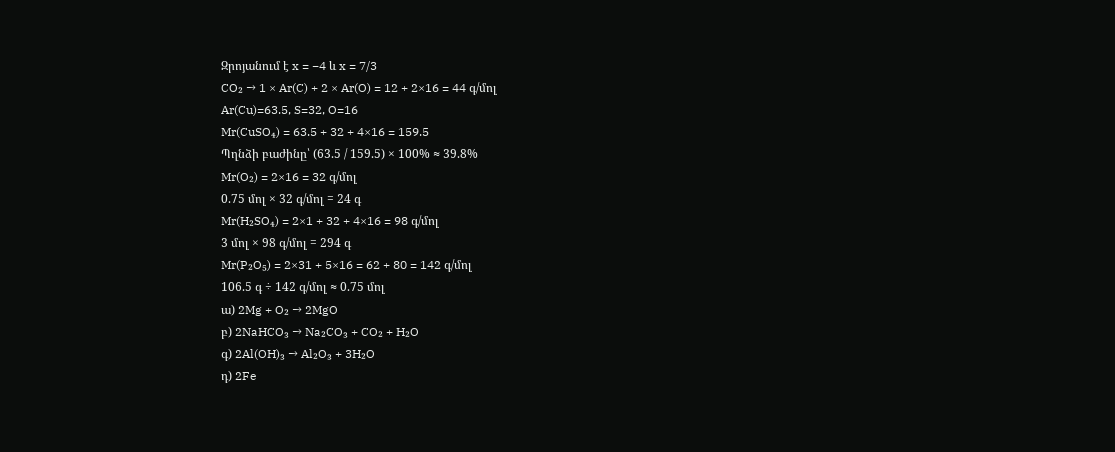Զրոյանում է x = −4 և x = 7/3
CO₂ → 1 × Ar(C) + 2 × Ar(O) = 12 + 2×16 = 44 գ/մոլ
Ar(Cu)=63.5, S=32, O=16
Mr(CuSO₄) = 63.5 + 32 + 4×16 = 159.5
Պղնձի բաժինը՝ (63.5 / 159.5) × 100% ≈ 39.8%
Mr(O₂) = 2×16 = 32 գ/մոլ
0.75 մոլ × 32 գ/մոլ = 24 գ
Mr(H₂SO₄) = 2×1 + 32 + 4×16 = 98 գ/մոլ
3 մոլ × 98 գ/մոլ = 294 գ
Mr(P₂O₅) = 2×31 + 5×16 = 62 + 80 = 142 գ/մոլ
106.5 գ ÷ 142 գ/մոլ ≈ 0.75 մոլ
ա) 2Mg + O₂ → 2MgO
բ) 2NaHCO₃ → Na₂CO₃ + CO₂ + H₂O
գ) 2Al(OH)₃ → Al₂O₃ + 3H₂O
դ) 2Fe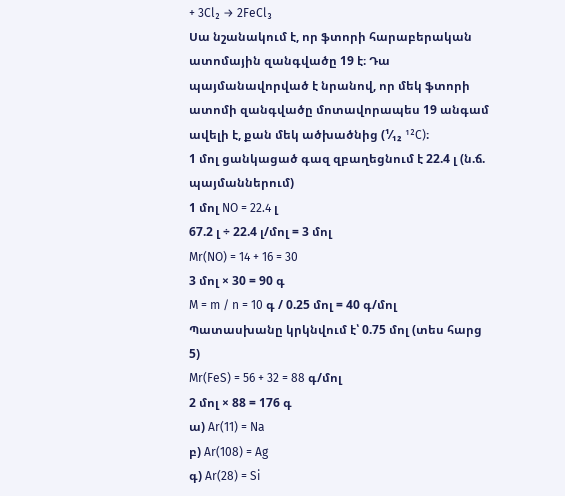+ 3Cl₂ → 2FeCl₃
Սա նշանակում է, որ ֆտորի հարաբերական ատոմային զանգվածը 19 է։ Դա պայմանավորված է նրանով, որ մեկ ֆտորի ատոմի զանգվածը մոտավորապես 19 անգամ ավելի է, քան մեկ ածխածնից (¹⁄₁₂ ¹²C)։
1 մոլ ցանկացած գազ զբաղեցնում է 22.4 լ (ն.ճ. պայմաններում)
1 մոլ NO = 22.4 լ
67.2 լ ÷ 22.4 լ/մոլ = 3 մոլ
Mr(NO) = 14 + 16 = 30
3 մոլ × 30 = 90 գ
M = m / n = 10 գ / 0.25 մոլ = 40 գ/մոլ
Պատասխանը կրկնվում է՝ 0.75 մոլ (տես հարց 5)
Mr(FeS) = 56 + 32 = 88 գ/մոլ
2 մոլ × 88 = 176 գ
ա) Ar(11) = Na
բ) Ar(108) = Ag
գ) Ar(28) = Si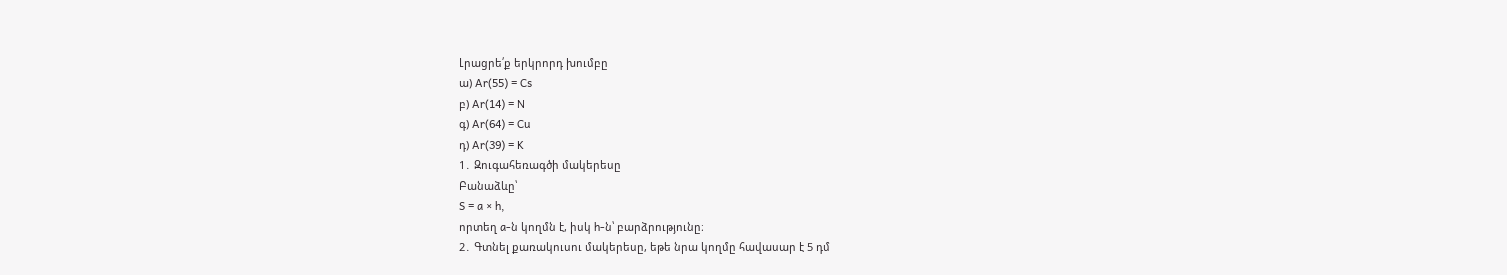Լրացրե՛ք երկրորդ խումբը
ա) Ar(55) = Cs
բ) Ar(14) = N
գ) Ar(64) = Cu
դ) Ar(39) = K
1․ Զուգահեռագծի մակերեսը
Բանաձևը՝
S = a × h,
որտեղ a-ն կողմն է, իսկ h-ն՝ բարձրությունը։
2․ Գտնել քառակուսու մակերեսը, եթե նրա կողմը հավասար է 5 դմ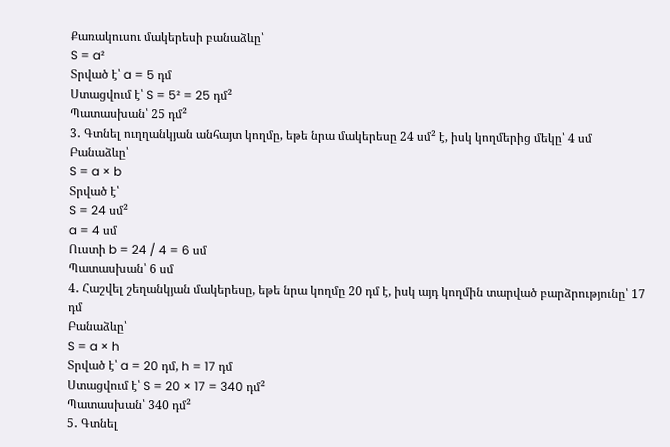Քառակուսու մակերեսի բանաձևը՝
S = a²
Տրված է՝ a = 5 դմ
Ստացվում է՝ S = 5² = 25 դմ²
Պատասխան՝ 25 դմ²
3․ Գտնել ուղղանկյան անհայտ կողմը, եթե նրա մակերեսը 24 սմ² է, իսկ կողմերից մեկը՝ 4 սմ
Բանաձևը՝
S = a × b
Տրված է՝
S = 24 սմ²
a = 4 սմ
Ուստի b = 24 / 4 = 6 սմ
Պատասխան՝ 6 սմ
4․ Հաշվել շեղանկյան մակերեսը, եթե նրա կողմը 20 դմ է, իսկ այդ կողմին տարված բարձրությունը՝ 17 դմ
Բանաձևը՝
S = a × h
Տրված է՝ a = 20 դմ, h = 17 դմ
Ստացվում է՝ S = 20 × 17 = 340 դմ²
Պատասխան՝ 340 դմ²
5․ Գտնել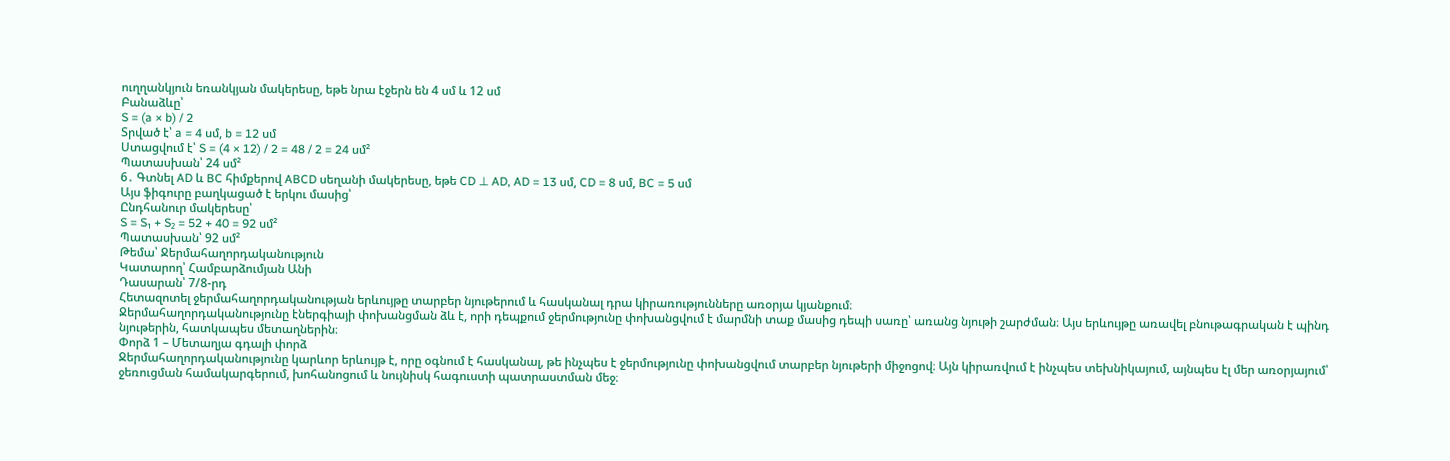ուղղանկյուն եռանկյան մակերեսը, եթե նրա էջերն են 4 սմ և 12 սմ
Բանաձևը՝
S = (a × b) / 2
Տրված է՝ a = 4 սմ, b = 12 սմ
Ստացվում է՝ S = (4 × 12) / 2 = 48 / 2 = 24 սմ²
Պատասխան՝ 24 սմ²
6․ Գտնել AD և BC հիմքերով ABCD սեղանի մակերեսը, եթե CD ⊥ AD, AD = 13 սմ, CD = 8 սմ, BC = 5 սմ
Այս ֆիգուրը բաղկացած է երկու մասից՝
Ընդհանուր մակերեսը՝
S = S₁ + S₂ = 52 + 40 = 92 սմ²
Պատասխան՝ 92 սմ²
Թեմա՝ Ջերմահաղորդականություն
Կատարող՝ Համբարձումյան Անի
Դասարան՝ 7/8-րդ
Հետազոտել ջերմահաղորդականության երևույթը տարբեր նյութերում և հասկանալ դրա կիրառությունները առօրյա կյանքում։
Ջերմահաղորդականությունը էներգիայի փոխանցման ձև է, որի դեպքում ջերմությունը փոխանցվում է մարմնի տաք մասից դեպի սառը՝ առանց նյութի շարժման։ Այս երևույթը առավել բնութագրական է պինդ նյութերին, հատկապես մետաղներին։
Փորձ 1 – Մետաղյա գդալի փորձ
Ջերմահաղորդականությունը կարևոր երևույթ է, որը օգնում է հասկանալ, թե ինչպես է ջերմությունը փոխանցվում տարբեր նյութերի միջոցով։ Այն կիրառվում է ինչպես տեխնիկայում, այնպես էլ մեր առօրյայում՝ ջեռուցման համակարգերում, խոհանոցում և նույնիսկ հագուստի պատրաստման մեջ։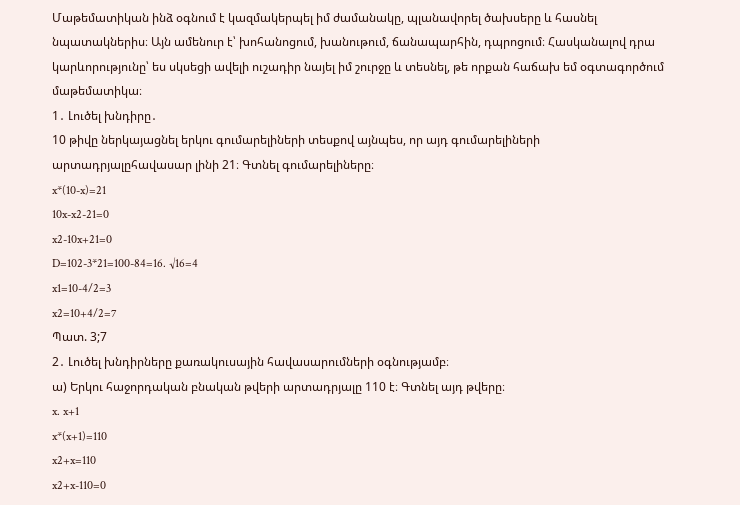Մաթեմատիկան ինձ օգնում է կազմակերպել իմ ժամանակը, պլանավորել ծախսերը և հասնել նպատակներիս։ Այն ամենուր է՝ խոհանոցում, խանութում, ճանապարհին, դպրոցում։ Հասկանալով դրա կարևորությունը՝ ես սկսեցի ավելի ուշադիր նայել իմ շուրջը և տեսնել, թե որքան հաճախ եմ օգտագործում մաթեմատիկա։
1․ Լուծել խնդիրը․
10 թիվը ներկայացնել երկու գումարելիների տեսքով այնպես, որ այդ գումարելիների արտադրյալըհավասար լինի 21։ Գտնել գումարելիները։
x*(10-x)=21
10x-x2-21=0
x2-10x+21=0
D=102-3*21=100-84=16. √16=4
x1=10-4/2=3
x2=10+4/2=7
Պատ. 3;7
2․ Լուծել խնդիրները քառակուսային հավասարումների օգնությամբ։
ա) Երկու հաջորդական բնական թվերի արտադրյալը 110 է։ Գտնել այդ թվերը։
x. x+1
x*(x+1)=110
x2+x=110
x2+x-110=0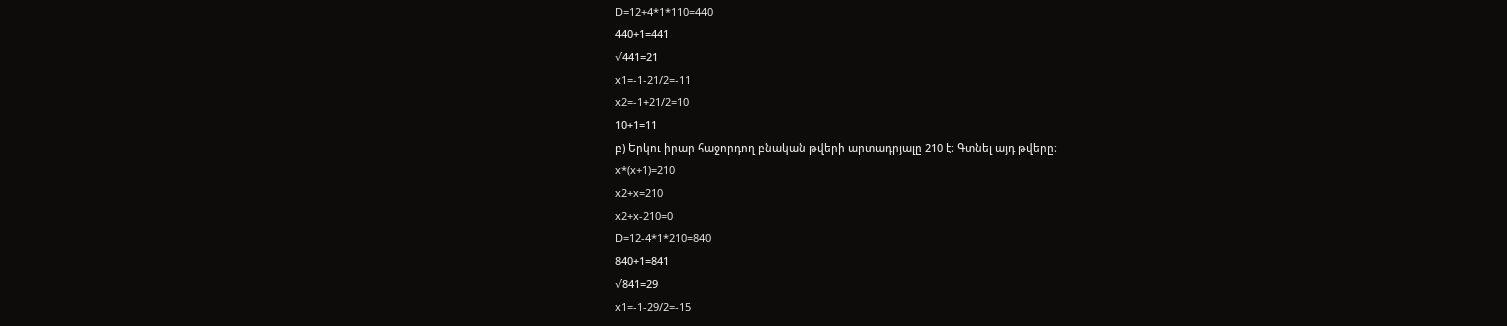D=12+4*1*110=440
440+1=441
√441=21
x1=-1-21/2=-11
x2=-1+21/2=10
10+1=11
բ) Երկու իրար հաջորդող բնական թվերի արտադրյալը 210 է։ Գտնել այդ թվերը։
x*(x+1)=210
x2+x=210
x2+x-210=0
D=12-4*1*210=840
840+1=841
√841=29
x1=-1-29/2=-15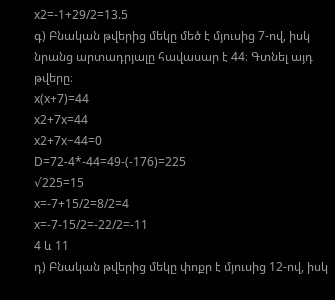x2=-1+29/2=13.5
գ) Բնական թվերից մեկը մեծ է մյուսից 7-ով, իսկ նրանց արտադրյալը հավասար է 44։ Գտնել այդ թվերը։
x(x+7)=44
x2+7x=44
x2+7x−44=0
D=72-4*-44=49-(-176)=225
√225=15
x=-7+15/2=8/2=4
x=-7-15/2=-22/2=-11
4 և 11
դ) Բնական թվերից մեկը փոքր է մյուսից 12-ով, իսկ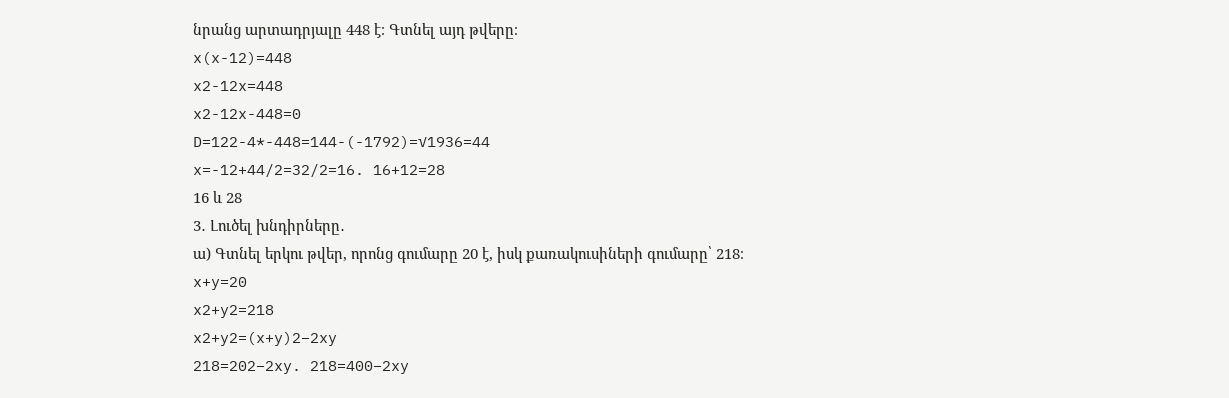նրանց արտադրյալը 448 է։ Գտնել այդ թվերը։
x(x-12)=448
x2-12x=448
x2-12x-448=0
D=122-4*-448=144-(-1792)=√1936=44
x=-12+44/2=32/2=16. 16+12=28
16 և 28
3․ Լուծել խնդիրները․
ա) Գտնել երկու թվեր, որոնց գումարը 20 է, իսկ քառակուսիների գումարը՝ 218։
x+y=20
x2+y2=218
x2+y2=(x+y)2−2xy
218=202−2xy. 218=400−2xy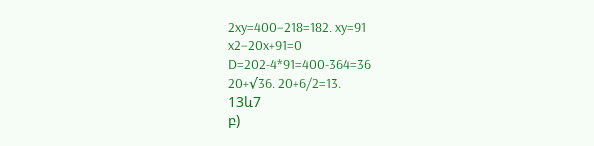2xy=400−218=182. xy=91
x2−20x+91=0
D=202-4*91=400-364=36
20+√36. 20+6/2=13.
13և7
բ)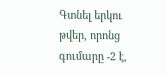Գտնել երկու թվեր, որոնց գումարը -2 է,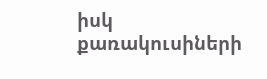իսկ քառակուսիների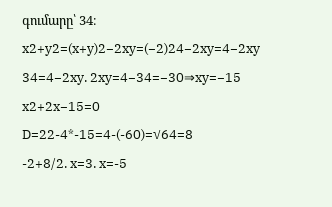գումարը՝ 34։
x2+y2=(x+y)2−2xy=(−2)24−2xy=4−2xy
34=4−2xy. 2xy=4−34=−30⇒xy=−15
x2+2x−15=0
D=22-4*-15=4-(-60)=√64=8
-2+8/2. x=3. x=-5